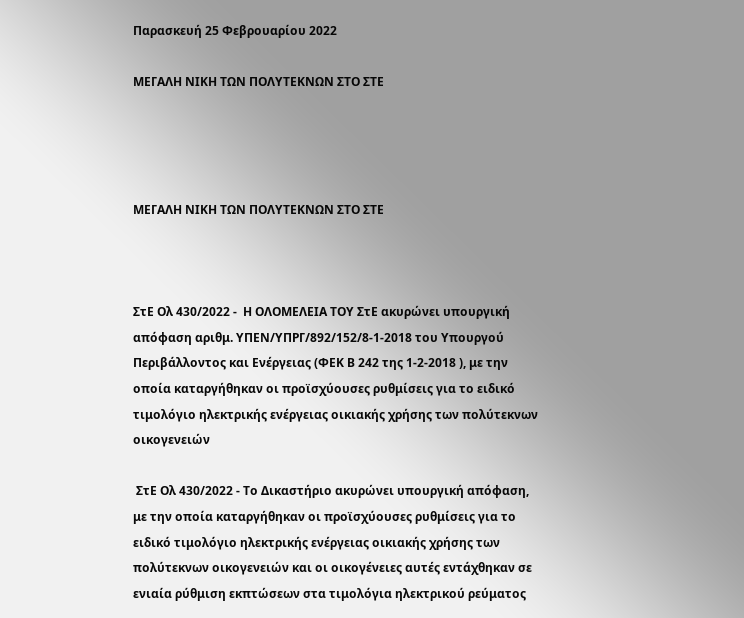Παρασκευή 25 Φεβρουαρίου 2022

ΜΕΓΑΛΗ ΝΙΚΗ ΤΩΝ ΠΟΛΥΤΕΚΝΩΝ ΣΤΟ ΣΤΕ




ΜΕΓΑΛΗ ΝΙΚΗ ΤΩΝ ΠΟΛΥΤΕΚΝΩΝ ΣΤΟ ΣΤΕ



ΣτΕ Ολ 430/2022 -  Η ΟΛΟΜΕΛΕΙΑ ΤΟΥ ΣτΕ ακυρώνει υπουργική απόφαση αριθμ. ΥΠΕΝ/ΥΠΡΓ/892/152/8-1-2018 του Υπουργού Περιβάλλοντος και Ενέργειας (ΦΕΚ Β 242 της 1-2-2018 ), με την οποία καταργήθηκαν οι προϊσχύουσες ρυθμίσεις για το ειδικό τιμολόγιο ηλεκτρικής ενέργειας οικιακής χρήσης των πολύτεκνων οικογενειών

 ΣτΕ Ολ 430/2022 - Το Δικαστήριο ακυρώνει υπουργική απόφαση, με την οποία καταργήθηκαν οι προϊσχύουσες ρυθμίσεις για το ειδικό τιμολόγιο ηλεκτρικής ενέργειας οικιακής χρήσης των πολύτεκνων οικογενειών και οι οικογένειες αυτές εντάχθηκαν σε ενιαία ρύθμιση εκπτώσεων στα τιμολόγια ηλεκτρικού ρεύματος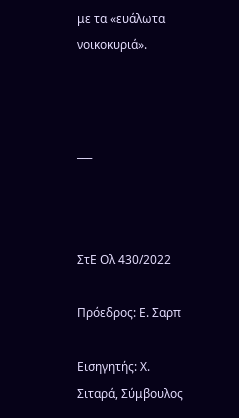με τα «ευάλωτα νοικοκυριά».



___



ΣτΕ Ολ 430/2022

Πρόεδρος: Ε. Σαρπ

Εισηγητής: Χ. Σιταρά, Σύμβουλος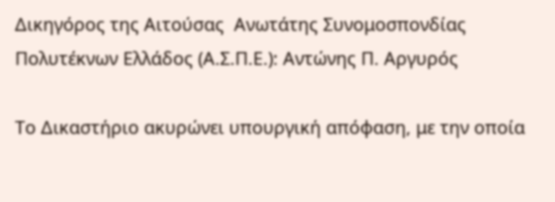Δικηγόρος της Αιτούσας  Ανωτάτης Συνομοσπονδίας Πολυτέκνων Ελλάδος (Α.Σ.Π.Ε.): Αντώνης Π. Αργυρός

Το Δικαστήριο ακυρώνει υπουργική απόφαση, με την οποία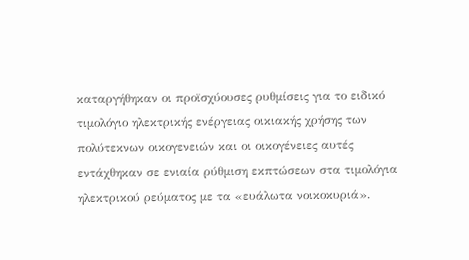καταργήθηκαν οι προϊσχύουσες ρυθμίσεις για το ειδικό τιμολόγιο ηλεκτρικής ενέργειας οικιακής χρήσης των πολύτεκνων οικογενειών και οι οικογένειες αυτές εντάχθηκαν σε ενιαία ρύθμιση εκπτώσεων στα τιμολόγια ηλεκτρικού ρεύματος με τα «ευάλωτα νοικοκυριά».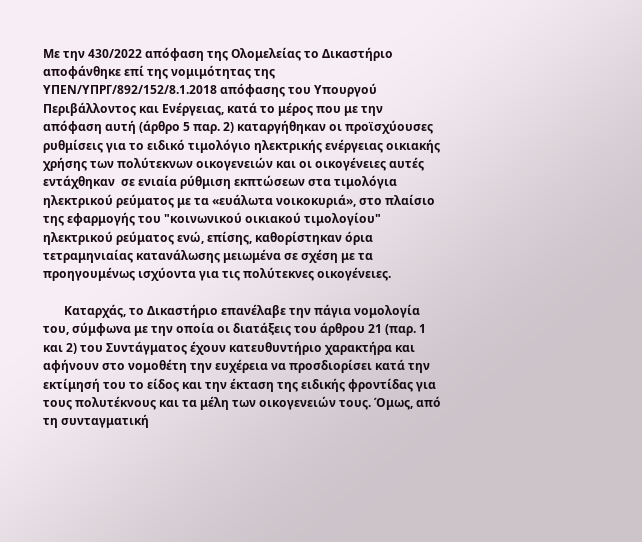Με την 430/2022 απόφαση της Ολομελείας το Δικαστήριο αποφάνθηκε επί της νομιμότητας της ΥΠΕΝ/ΥΠΡΓ/892/152/8.1.2018 απόφασης του Υπουργού Περιβάλλοντος και Ενέργειας, κατά το μέρος που με την απόφαση αυτή (άρθρο 5 παρ. 2) καταργήθηκαν οι προϊσχύουσες ρυθμίσεις για το ειδικό τιμολόγιο ηλεκτρικής ενέργειας οικιακής χρήσης των πολύτεκνων οικογενειών και οι οικογένειες αυτές εντάχθηκαν  σε ενιαία ρύθμιση εκπτώσεων στα τιμολόγια ηλεκτρικού ρεύματος με τα «ευάλωτα νοικοκυριά», στο πλαίσιο της εφαρμογής του "κοινωνικού οικιακού τιμολογίου" ηλεκτρικού ρεύματος ενώ, επίσης, καθορίστηκαν όρια τετραμηνιαίας κατανάλωσης μειωμένα σε σχέση με τα προηγουμένως ισχύοντα για τις πολύτεκνες οικογένειες.

       Καταρχάς, το Δικαστήριο επανέλαβε την πάγια νομολογία του, σύμφωνα με την οποία οι διατάξεις του άρθρου 21 (παρ. 1 και 2) του Συντάγματος έχουν κατευθυντήριο χαρακτήρα και αφήνουν στο νομοθέτη την ευχέρεια να προσδιορίσει κατά την εκτίμησή του το είδος και την έκταση της ειδικής φροντίδας για τους πολυτέκνους και τα μέλη των οικογενειών τους. Όμως, από τη συνταγματική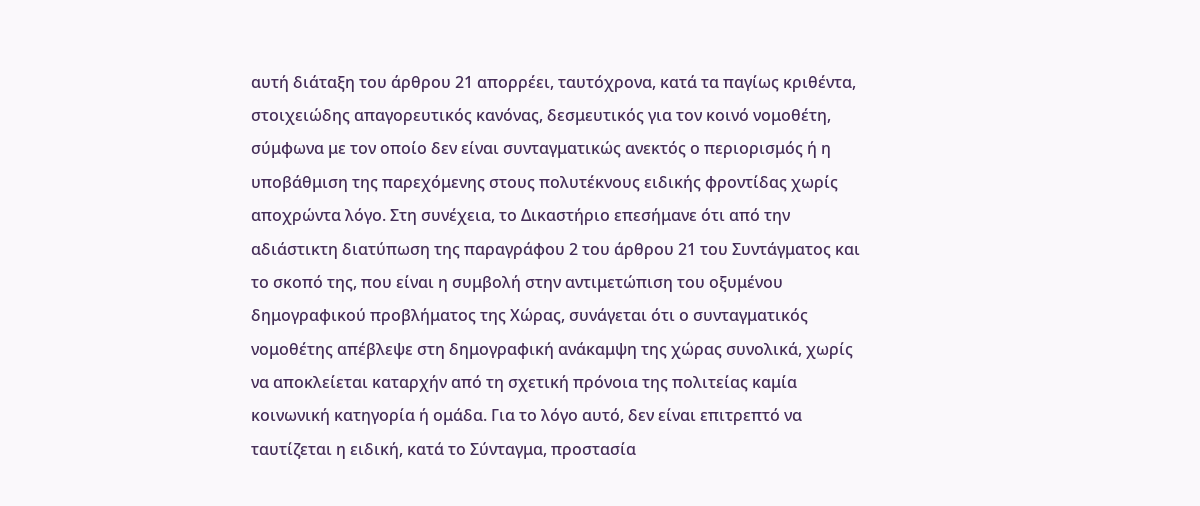αυτή διάταξη του άρθρου 21 απορρέει, ταυτόχρονα, κατά τα παγίως κριθέντα, στοιχειώδης απαγορευτικός κανόνας, δεσμευτικός για τον κοινό νομοθέτη, σύμφωνα με τον οποίο δεν είναι συνταγματικώς ανεκτός ο περιορισμός ή η υποβάθμιση της παρεχόμενης στους πολυτέκνους ειδικής φροντίδας χωρίς αποχρώντα λόγο. Στη συνέχεια, το Δικαστήριο επεσήμανε ότι από την αδιάστικτη διατύπωση της παραγράφου 2 του άρθρου 21 του Συντάγματος και το σκοπό της, που είναι η συμβολή στην αντιμετώπιση του οξυμένου δημογραφικού προβλήματος της Χώρας, συνάγεται ότι ο συνταγματικός νομοθέτης απέβλεψε στη δημογραφική ανάκαμψη της χώρας συνολικά, χωρίς να αποκλείεται καταρχήν από τη σχετική πρόνοια της πολιτείας καμία κοινωνική κατηγορία ή ομάδα. Για το λόγο αυτό, δεν είναι επιτρεπτό να ταυτίζεται η ειδική, κατά το Σύνταγμα, προστασία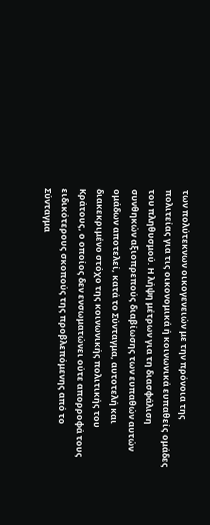των πολύτεκνων οικογενειών με την πρόνοια της πολιτείας για τις οικονομικά ή κοινωνικά ευπαθείς ομάδες του πληθυσμού. Η λήψη μέτρων για τη διασφάλιση συνθηκών αξιοπρεπούς διαβίωσης των ευπαθών αυτών ομάδων αποτελεί, κατά το Σύνταγμα, αυτοτελή και διακεκριμένο στόχο της κοινωνικής πολιτικής του Κράτους, ο οποίος δεν ενσωματώνει ούτε απορροφά τους ειδικότερους σκοπούς της προβλεπόμενης από το Σύνταγμα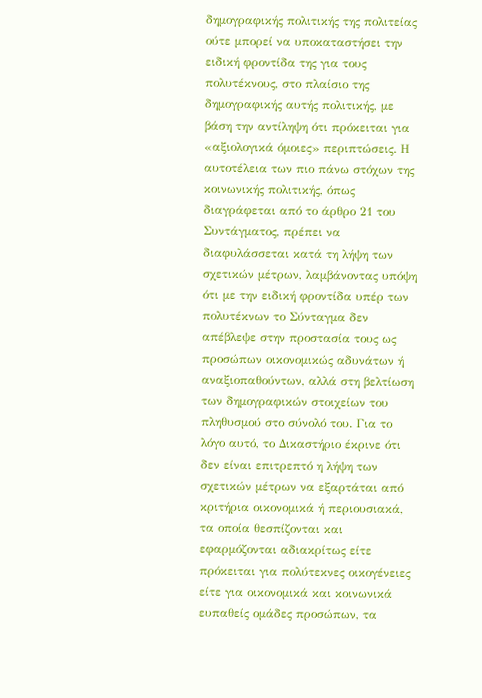δημογραφικής πολιτικής της πολιτείας ούτε μπορεί να υποκαταστήσει την ειδική φροντίδα της για τους πολυτέκνους, στο πλαίσιο της δημογραφικής αυτής πολιτικής, με βάση την αντίληψη ότι πρόκειται για «αξιολογικά όμοιες» περιπτώσεις. Η αυτοτέλεια των πιο πάνω στόχων της κοινωνικής πολιτικής, όπως διαγράφεται από το άρθρο 21 του Συντάγματος, πρέπει να διαφυλάσσεται κατά τη λήψη των σχετικών μέτρων, λαμβάνοντας υπόψη ότι με την ειδική φροντίδα υπέρ των πολυτέκνων το Σύνταγμα δεν απέβλεψε στην προστασία τους ως προσώπων οικονομικώς αδυνάτων ή αναξιοπαθούντων, αλλά στη βελτίωση των δημογραφικών στοιχείων του πληθυσμού στο σύνολό του. Για το λόγο αυτό, το Δικαστήριο έκρινε ότι δεν είναι επιτρεπτό η λήψη των σχετικών μέτρων να εξαρτάται από κριτήρια οικονομικά ή περιουσιακά, τα οποία θεσπίζονται και εφαρμόζονται αδιακρίτως είτε πρόκειται για πολύτεκνες οικογένειες είτε για οικονομικά και κοινωνικά ευπαθείς ομάδες προσώπων, τα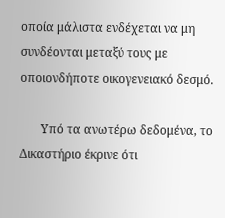οποία μάλιστα ενδέχεται να μη συνδέονται μεταξύ τους με οποιονδήποτε οικογενειακό δεσμό.

       Υπό τα ανωτέρω δεδομένα, το Δικαστήριο έκρινε ότι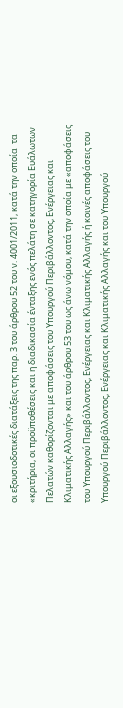οι εξουσιοδοτικές διατάξεις της παρ. 3 του άρθρου 52 του ν. 4001/2011, κατά την οποία  τα «κριτήρια, οι προϋποθέσεις και η διαδικασία ένταξης ενός πελάτη σε κατηγορία Ευάλωτων Πελατών καθορίζονται με αποφάσεις του Υπουργού Περιβάλλοντος, Ενέργειας και Κλιματικής Αλλαγής» και του άρθρου 53 του ως άνω νόμου, κατά την οποία με «αποφάσεις του Υπουργού Περιβάλλοντος, Ενέργειας και Κλιματικής Αλλαγής ή κοινές αποφάσεις του Υπουργού Περιβάλλοντος, Ενέργειας και Κλιματικής Αλλαγής και του Υπουργού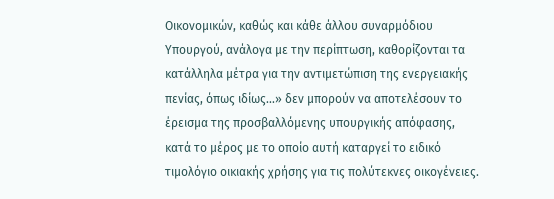Οικονομικών, καθώς και κάθε άλλου συναρμόδιου Υπουργού, ανάλογα με την περίπτωση, καθορίζονται τα κατάλληλα μέτρα για την αντιμετώπιση της ενεργειακής πενίας, όπως ιδίως...» δεν μπορούν να αποτελέσουν το έρεισμα της προσβαλλόμενης υπουργικής απόφασης, κατά το μέρος με το οποίο αυτή καταργεί το ειδικό τιμολόγιο οικιακής χρήσης για τις πολύτεκνες οικογένειες.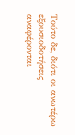Τούτο δε, διότι οι ανωτέρω εξουσιοδοτήσεις αναφέρονται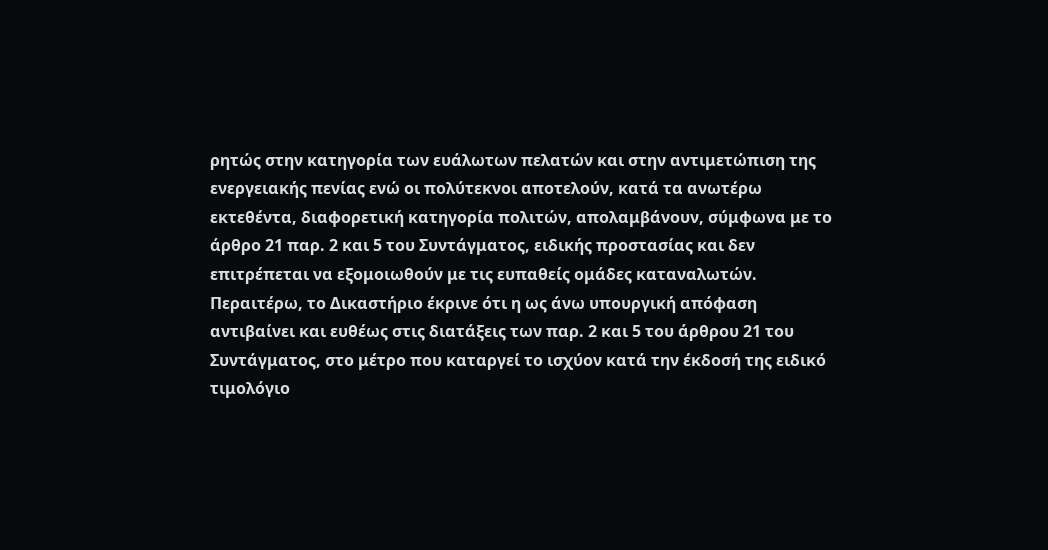ρητώς στην κατηγορία των ευάλωτων πελατών και στην αντιμετώπιση της ενεργειακής πενίας ενώ οι πολύτεκνοι αποτελούν, κατά τα ανωτέρω εκτεθέντα, διαφορετική κατηγορία πολιτών, απολαμβάνουν, σύμφωνα με το άρθρο 21 παρ. 2 και 5 του Συντάγματος, ειδικής προστασίας και δεν επιτρέπεται να εξομοιωθούν με τις ευπαθείς ομάδες καταναλωτών. Περαιτέρω, το Δικαστήριο έκρινε ότι η ως άνω υπουργική απόφαση αντιβαίνει και ευθέως στις διατάξεις των παρ. 2 και 5 του άρθρου 21 του Συντάγματος, στο μέτρο που καταργεί το ισχύον κατά την έκδοσή της ειδικό τιμολόγιο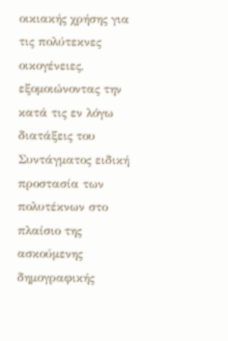οικιακής χρήσης για τις πολύτεκνες οικογένειες, εξομοιώνοντας την κατά τις εν λόγω διατάξεις του Συντάγματος ειδική προστασία των πολυτέκνων στο πλαίσιο της ασκούμενης δημογραφικής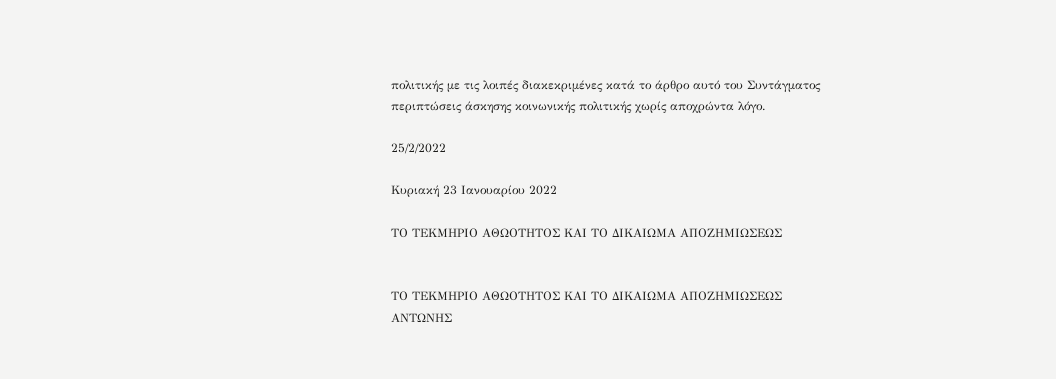πολιτικής με τις λοιπές διακεκριμένες κατά το άρθρο αυτό του Συντάγματος περιπτώσεις άσκησης κοινωνικής πολιτικής χωρίς αποχρώντα λόγο.

25/2/2022

Κυριακή 23 Ιανουαρίου 2022

ΤΟ ΤΕΚΜΗΡΙΟ ΑΘΩΟΤΗΤΟΣ ΚΑΙ ΤΟ ΔΙΚΑΙΩΜΑ ΑΠΟΖΗΜΙΩΣΕΩΣ


ΤΟ ΤΕΚΜΗΡΙΟ ΑΘΩΟΤΗΤΟΣ ΚΑΙ ΤΟ ΔΙΚΑΙΩΜΑ ΑΠΟΖΗΜΙΩΣΕΩΣ
ΑΝΤΩΝΗΣ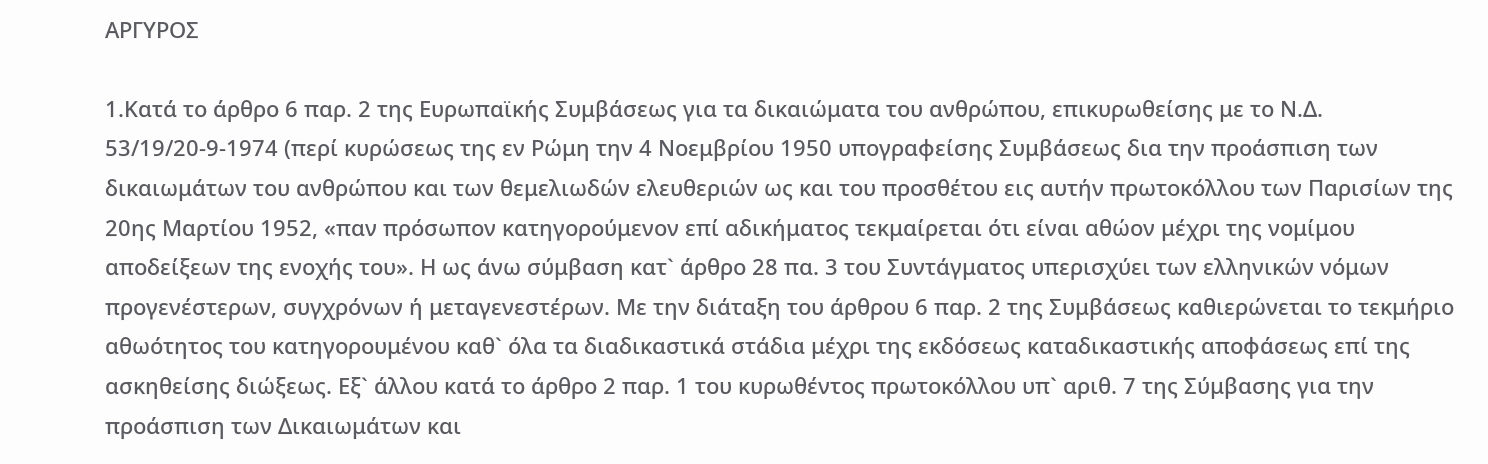ΑΡΓΥΡΟΣ

1.Κατά το άρθρο 6 παρ. 2 της Ευρωπαϊκής Συμβάσεως για τα δικαιώματα του ανθρώπου, επικυρωθείσης με το Ν.Δ. 53/19/20-9-1974 (περί κυρώσεως της εν Ρώμη την 4 Νοεμβρίου 1950 υπογραφείσης Συμβάσεως δια την προάσπιση των δικαιωμάτων του ανθρώπου και των θεμελιωδών ελευθεριών ως και του προσθέτου εις αυτήν πρωτοκόλλου των Παρισίων της 20ης Μαρτίου 1952, «παν πρόσωπον κατηγορούμενον επί αδικήματος τεκμαίρεται ότι είναι αθώον μέχρι της νομίμου αποδείξεων της ενοχής του». Η ως άνω σύμβαση κατ` άρθρο 28 πα. 3 του Συντάγματος υπερισχύει των ελληνικών νόμων προγενέστερων, συγχρόνων ή μεταγενεστέρων. Με την διάταξη του άρθρου 6 παρ. 2 της Συμβάσεως καθιερώνεται το τεκμήριο αθωότητος του κατηγορουμένου καθ` όλα τα διαδικαστικά στάδια μέχρι της εκδόσεως καταδικαστικής αποφάσεως επί της ασκηθείσης διώξεως. Εξ` άλλου κατά το άρθρο 2 παρ. 1 του κυρωθέντος πρωτοκόλλου υπ` αριθ. 7 της Σύμβασης για την προάσπιση των Δικαιωμάτων και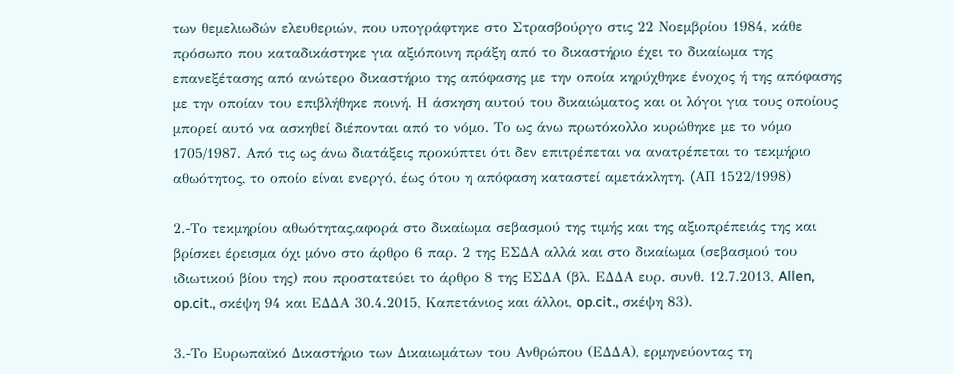των θεμελιωδών ελευθεριών, που υπογράφτηκε στο Στρασβούργο στις 22 Νοεμβρίου 1984, κάθε πρόσωπο που καταδικάστηκε για αξιόποινη πράξη από το δικαστήριο έχει το δικαίωμα της επανεξέτασης από ανώτερο δικαστήριο της απόφασης με την οποία κηρύχθηκε ένοχος ή της απόφασης με την οποίαν του επιβλήθηκε ποινή. Η άσκηση αυτού του δικαιώματος και οι λόγοι για τους οποίους μπορεί αυτό να ασκηθεί διέπονται από το νόμο. Το ως άνω πρωτόκολλο κυρώθηκε με το νόμο 1705/1987. Από τις ως άνω διατάξεις προκύπτει ότι δεν επιτρέπεται να ανατρέπεται το τεκμήριο αθωότητος, το οποίο είναι ενεργό, έως ότου η απόφαση καταστεί αμετάκλητη. (AΠ 1522/1998)

2.-Το τεκμηρίου αθωότητας,αφορά στο δικαίωμα σεβασμού της τιμής και της αξιοπρέπειάς της και βρίσκει έρεισμα όχι μόνο στο άρθρο 6 παρ. 2 της ΕΣΔΑ αλλά και στο δικαίωμα (σεβασμού του ιδιωτικού βίου της) που προστατεύει το άρθρο 8 της ΕΣΔΑ (βλ. ΕΔΔΑ ευρ. συνθ. 12.7.2013, Allen, op.cit., σκέψη 94 και ΕΔΔΑ 30.4.2015, Καπετάνιος και άλλοι, op.cit., σκέψη 83).

3.-Το Ευρωπαϊκό Δικαστήριο των Δικαιωμάτων του Ανθρώπου (ΕΔΔΑ), ερμηνεύοντας τη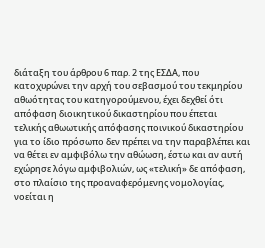διάταξη του άρθρου 6 παρ. 2 της ΕΣΔΑ, που κατοχυρώνει την αρχή του σεβασμού του τεκμηρίου αθωότητας του κατηγορούμενου, έχει δεχθεί ότι απόφαση διοικητικού δικαστηρίου που έπεται τελικής αθωωτικής απόφασης ποινικού δικαστηρίου για το ίδιο πρόσωπο δεν πρέπει να την παραβλέπει και να θέτει εν αμφιβόλω την αθώωση, έστω και αν αυτή εχώρησε λόγω αμφιβολιών, ως «τελική» δε απόφαση, στο πλαίσιο της προαναφερόμενης νομολογίας, νοείται η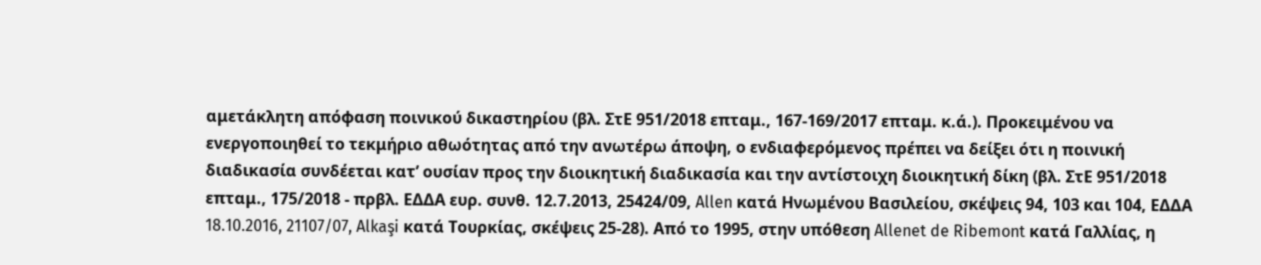αμετάκλητη απόφαση ποινικού δικαστηρίου (βλ. ΣτΕ 951/2018 επταμ., 167-169/2017 επταμ. κ.ά.). Προκειμένου να ενεργοποιηθεί το τεκμήριο αθωότητας από την ανωτέρω άποψη, ο ενδιαφερόμενος πρέπει να δείξει ότι η ποινική διαδικασία συνδέεται κατ’ ουσίαν προς την διοικητική διαδικασία και την αντίστοιχη διοικητική δίκη (βλ. ΣτΕ 951/2018 επταμ., 175/2018 - πρβλ. ΕΔΔΑ ευρ. συνθ. 12.7.2013, 25424/09, Allen κατά Ηνωμένου Βασιλείου, σκέψεις 94, 103 και 104, ΕΔΔΑ 18.10.2016, 21107/07, Alkaşi κατά Τουρκίας, σκέψεις 25-28). Από το 1995, στην υπόθεση Allenet de Ribemont κατά Γαλλίας, η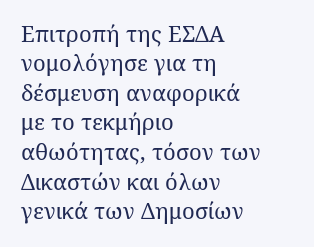Επιτροπή της ΕΣΔΑ νομολόγησε για τη δέσμευση αναφορικά με το τεκμήριο αθωότητας, τόσον των Δικαστών και όλων γενικά των Δημοσίων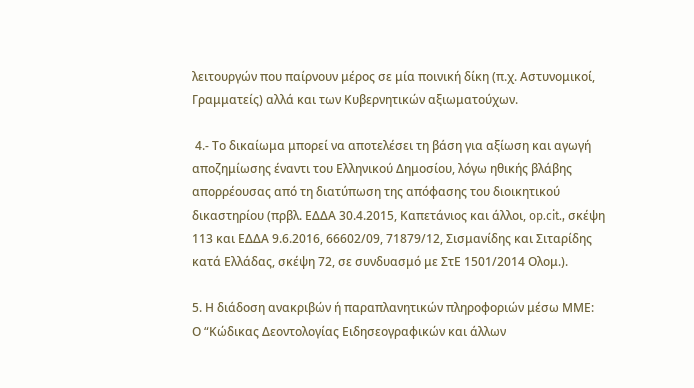λειτουργών που παίρνουν μέρος σε μία ποινική δίκη (π.χ. Αστυνομικοί, Γραμματείς) αλλά και των Κυβερνητικών αξιωματούχων.

 4.- Το δικαίωμα μπορεί να αποτελέσει τη βάση για αξίωση και αγωγή αποζημίωσης έναντι του Ελληνικού Δημοσίου, λόγω ηθικής βλάβης απορρέουσας από τη διατύπωση της απόφασης του διοικητικού δικαστηρίου (πρβλ. ΕΔΔΑ 30.4.2015, Καπετάνιος και άλλοι, op.cit., σκέψη 113 και ΕΔΔΑ 9.6.2016, 66602/09, 71879/12, Σισμανίδης και Σιταρίδης κατά Ελλάδας, σκέψη 72, σε συνδυασμό με ΣτΕ 1501/2014 Ολομ.).

5. Η διάδοση ανακριβών ή παραπλανητικών πληροφοριών μέσω ΜΜΕ:
Ο “Κώδικας Δεοντολογίας Ειδησεογραφικών και άλλων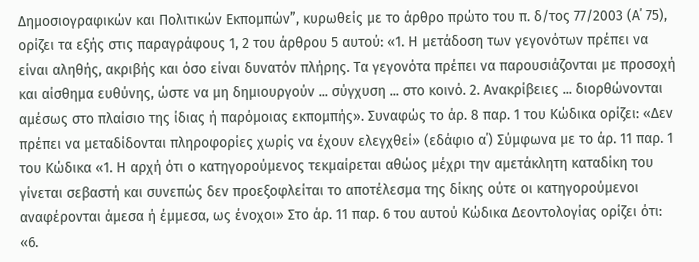Δημοσιογραφικών και Πολιτικών Εκπομπών”, κυρωθείς με το άρθρο πρώτο του π. δ/τος 77/2003 (Α΄ 75), ορίζει τα εξής στις παραγράφους 1, 2 του άρθρου 5 αυτού: «1. Η μετάδοση των γεγονότων πρέπει να είναι αληθής, ακριβής και όσο είναι δυνατόν πλήρης. Τα γεγονότα πρέπει να παρουσιάζονται με προσοχή και αίσθημα ευθύνης, ώστε να μη δημιουργούν ... σύγχυση ... στο κοινό. 2. Ανακρίβειες ... διορθώνονται αμέσως στο πλαίσιο της ίδιας ή παρόμοιας εκπομπής». Συναφώς το άρ. 8 παρ. 1 του Κώδικα ορίζει: «Δεν πρέπει να μεταδίδονται πληροφορίες χωρίς να έχουν ελεγχθεί» (εδάφιο α΄) Σύμφωνα με το άρ. 11 παρ. 1 του Κώδικα «1. Η αρχή ότι ο κατηγορούμενος τεκμαίρεται αθώος μέχρι την αμετάκλητη καταδίκη του γίνεται σεβαστή και συνεπώς δεν προεξοφλείται το αποτέλεσμα της δίκης ούτε οι κατηγορούμενοι αναφέρονται άμεσα ή έμμεσα, ως ένοχοι» Στο άρ. 11 παρ. 6 του αυτού Κώδικα Δεοντολογίας ορίζει ότι: «6.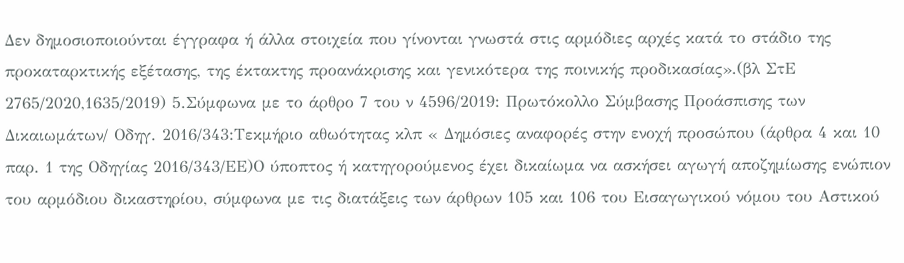Δεν δημοσιοποιούνται έγγραφα ή άλλα στοιχεία που γίνονται γνωστά στις αρμόδιες αρχές κατά το στάδιο της προκαταρκτικής εξέτασης, της έκτακτης προανάκρισης και γενικότερα της ποινικής προδικασίας».(βλ ΣτΕ 2765/2020,1635/2019) 5.Σύμφωνα με το άρθρο 7 του ν 4596/2019: Πρωτόκολλο Σύμβασης Προάσπισης των Δικαιωμάτων/ Οδηγ. 2016/343:Τεκμήριο αθωότητας κλπ « Δημόσιες αναφορές στην ενοχή προσώπου (άρθρα 4 και 10 παρ. 1 της Οδηγίας 2016/343/ΕΕ)Ο ύποπτος ή κατηγορούμενος έχει δικαίωμα να ασκήσει αγωγή αποζημίωσης ενώπιον του αρμόδιου δικαστηρίου, σύμφωνα με τις διατάξεις των άρθρων 105 και 106 του Εισαγωγικού νόμου του Αστικού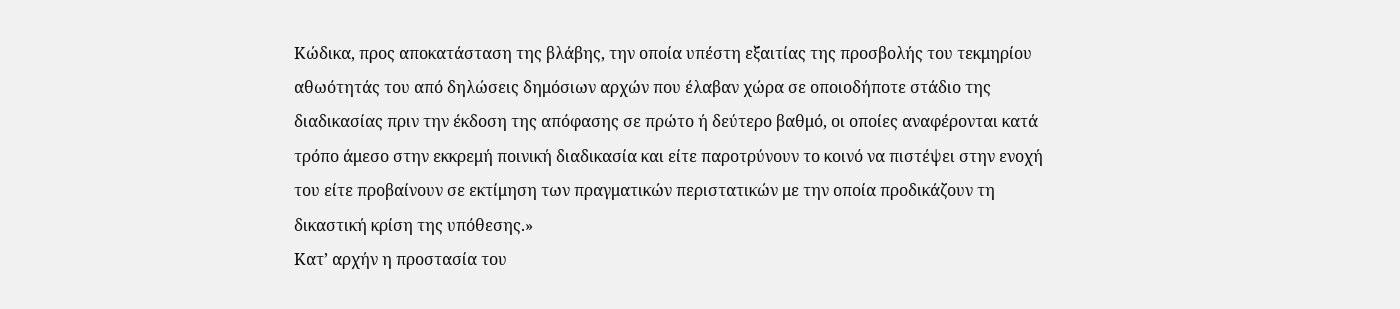Κώδικα, προς αποκατάσταση της βλάβης, την οποία υπέστη εξαιτίας της προσβολής του τεκμηρίου αθωότητάς του από δηλώσεις δημόσιων αρχών που έλαβαν χώρα σε οποιοδήποτε στάδιο της διαδικασίας πριν την έκδοση της απόφασης σε πρώτο ή δεύτερο βαθμό, οι οποίες αναφέρονται κατά τρόπο άμεσο στην εκκρεμή ποινική διαδικασία και είτε παροτρύνουν το κοινό να πιστέψει στην ενοχή του είτε προβαίνουν σε εκτίμηση των πραγματικών περιστατικών με την οποία προδικάζουν τη δικαστική κρίση της υπόθεσης.»
Κατ’ αρχήν η προστασία του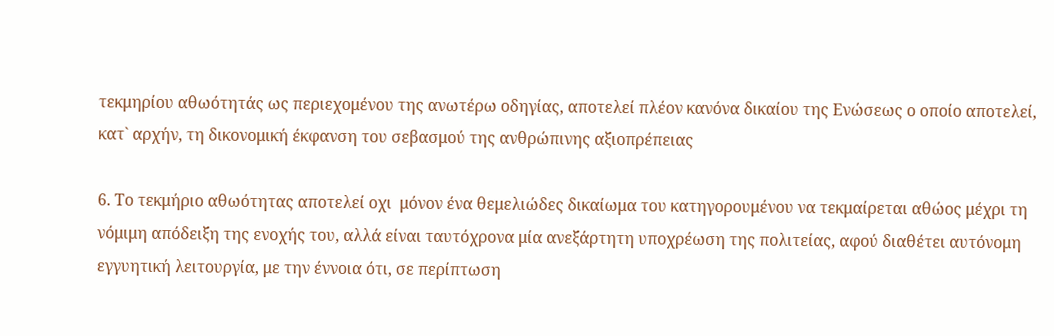τεκμηρίου αθωότητάς ως περιεχομένου της ανωτέρω οδηγίας, αποτελεί πλέον κανόνα δικαίου της Ενώσεως ο οποίο αποτελεί, κατ` αρχήν, τη δικονομική έκφανση του σεβασμού της ανθρώπινης αξιοπρέπειας

6. Το τεκμήριο αθωότητας αποτελεί οχι  μόνον ένα θεμελιώδες δικαίωμα του κατηγορουμένου να τεκμαίρεται αθώος μέχρι τη νόμιμη απόδειξη της ενοχής του, αλλά είναι ταυτόχρονα μία ανεξάρτητη υποχρέωση της πολιτείας, αφού διαθέτει αυτόνομη εγγυητική λειτουργία, με την έννοια ότι, σε περίπτωση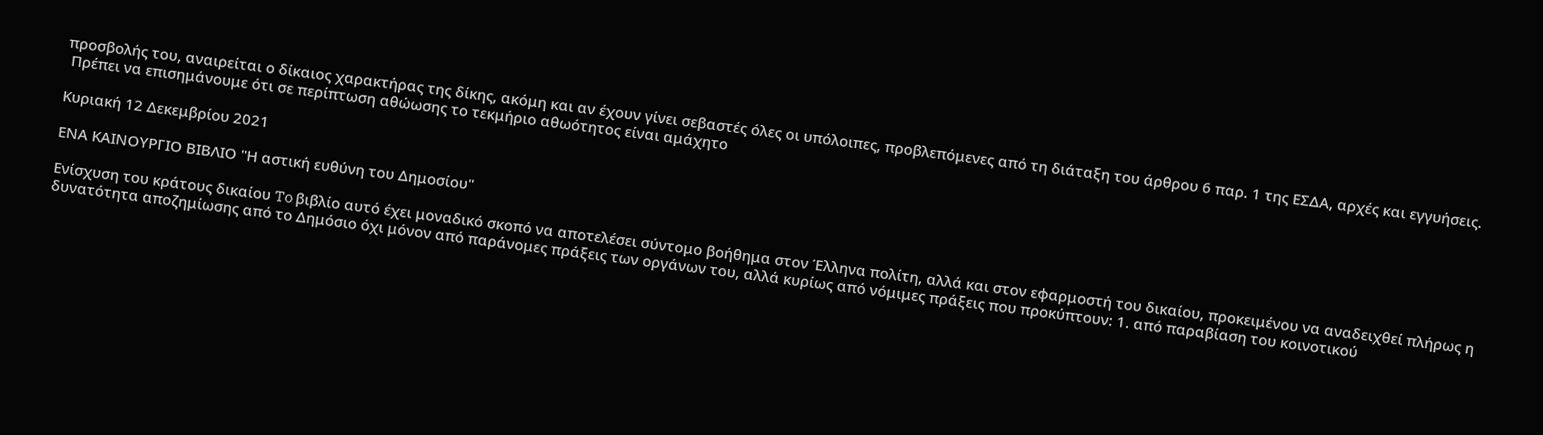προσβολής του, αναιρείται ο δίκαιος χαρακτήρας της δίκης, ακόμη και αν έχουν γίνει σεβαστές όλες οι υπόλοιπες, προβλεπόμενες από τη διάταξη του άρθρου 6 παρ. 1 της ΕΣΔΑ, αρχές και εγγυήσεις.
 Πρέπει να επισημάνουμε ότι σε περίπτωση αθώωσης το τεκμήριο αθωότητος είναι αμάχητο

Κυριακή 12 Δεκεμβρίου 2021

ΕΝΑ ΚΑΙΝΟΥΡΓΙΟ ΒΙΒΛΙΟ "Η αστική ευθύνη του Δημοσίου"

Ενίσχυση του κράτους δικαίου To βιβλίο αυτό έχει μοναδικό σκοπό να αποτελέσει σύντομο βοήθημα στον Έλληνα πολίτη, αλλά και στον εφαρμοστή του δικαίου, προκειμένου να αναδειχθεί πλήρως η δυνατότητα αποζημίωσης από το Δημόσιο όχι μόνον από παράνομες πράξεις των οργάνων του, αλλά κυρίως από νόμιμες πράξεις που προκύπτουν: 1. από παραβίαση του κοινοτικού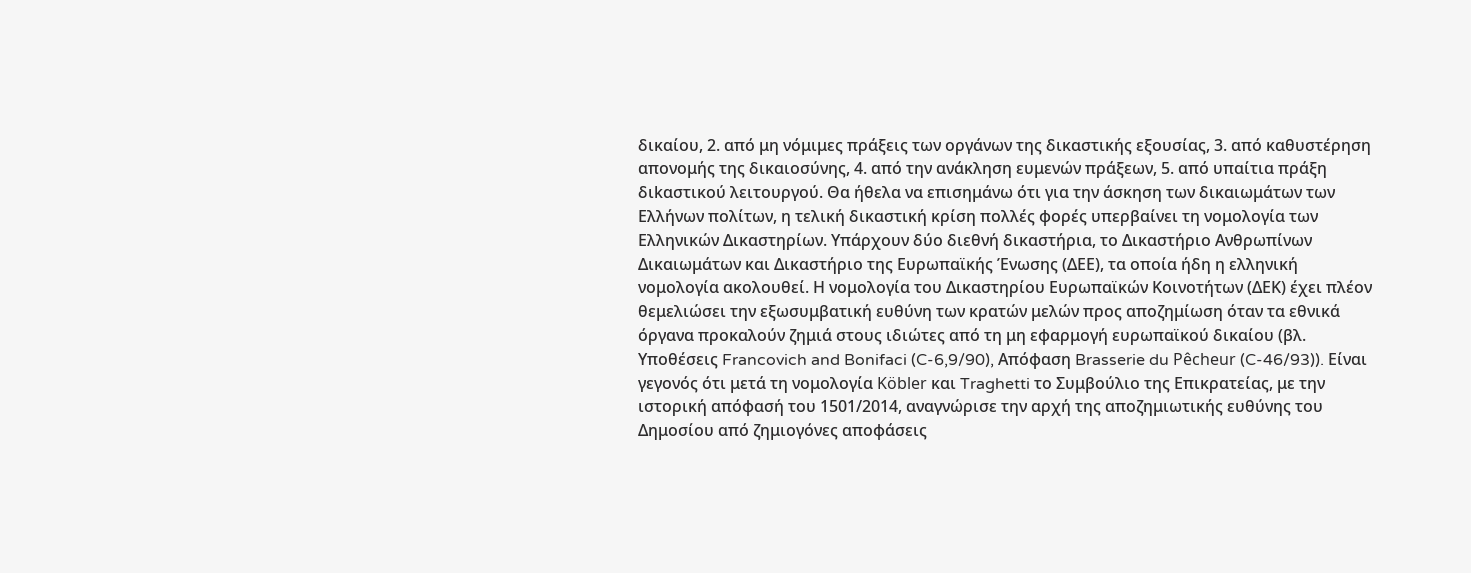δικαίου, 2. από μη νόμιμες πράξεις των οργάνων της δικαστικής εξουσίας, 3. από καθυστέρηση απονομής της δικαιοσύνης, 4. από την ανάκληση ευμενών πράξεων, 5. από υπαίτια πράξη διkαστικού λειτουργού. Θα ήθελα να επισημάνω ότι για την άσκηση των δικαιωμάτων των Ελλήνων πολίτων, η τελική δικαστική κρίση πολλές φορές υπερβαίνει τη νομολογία των Ελληνικών Δικαστηρίων. Υπάρχουν δύο διεθνή δικαστήρια, το Δικαστήριο Ανθρωπίνων Δικαιωμάτων και Δικαστήριο της Ευρωπαϊκής Ένωσης (ΔΕΕ), τα οποία ήδη η ελληνική νομολογία ακολουθεί. Η νομολογία του Δικαστηρίου Ευρωπαϊκών Κοινοτήτων (ΔΕΚ) έχει πλέον θεμελιώσει την εξωσυμβατική ευθύνη των κρατών μελών προς αποζημίωση όταν τα εθνικά όργανα προκαλούν ζημιά στους ιδιώτες από τη μη εφαρμογή ευρωπαϊκού δικαίου (βλ. Υποθέσεις Francovich and Bonifaci (C-6,9/90), Απόφαση Brasserie du Pêcheur (C-46/93)). Είναι γεγονός ότι μετά τη νομολογία Köbler και Traghetti το Συμβούλιο της Επικρατείας, με την ιστορική απόφασή του 1501/2014, αναγνώρισε την αρχή της αποζημιωτικής ευθύνης του Δημοσίου από ζημιογόνες αποφάσεις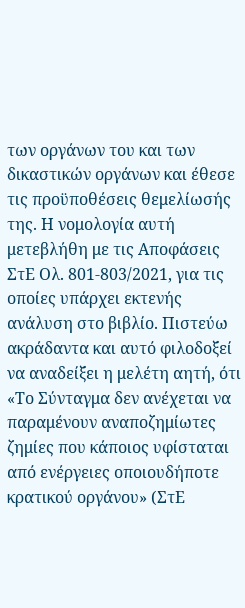των οργάνων του και των δικαστικών οργάνων και έθεσε τις προϋποθέσεις θεμελίωσής της. Η νομολογία αυτή μετεβλήθη με τις Αποφάσεις ΣτΕ Ολ. 801-803/2021, για τις οποίες υπάρχει εκτενής ανάλυση στο βιβλίο. Πιστεύω ακράδαντα και αυτό φιλοδοξεί να αναδείξει η μελέτη αητή, ότι «Το Σύνταγμα δεν ανέχεται να παραμένουν αναποζημίωτες ζημίες που κάποιος υφίσταται από ενέργειες οποιουδήποτε κρατικού οργάνου» (ΣτΕ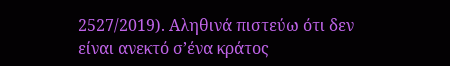2527/2019). Αληθινά πιστεύω ότι δεν είναι ανεκτό σ’ένα κράτος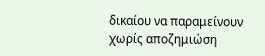δικαίου να παραμείνουν χωρίς αποζημιώση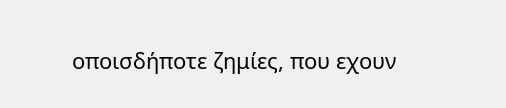οποισδήποτε ζημίες, που εχουν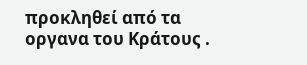προκληθεί από τα οργανα του Κράτους .